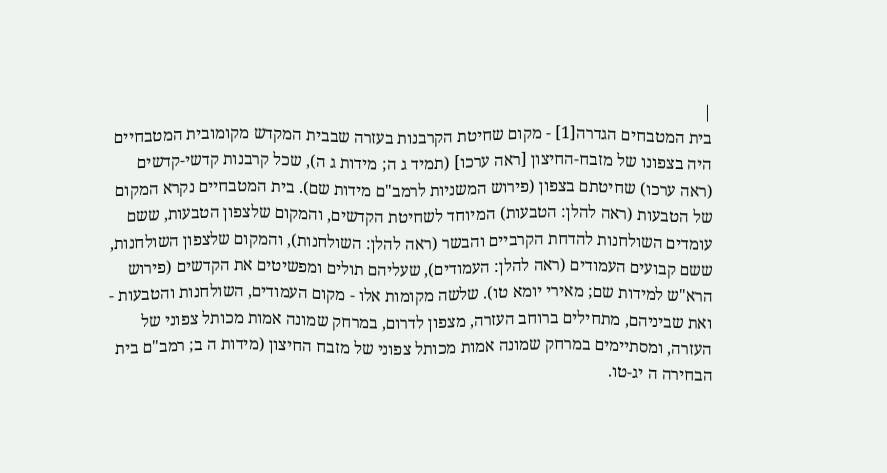|
בית המטבחים הגדרה[1] - מקום שחיטת הקרבנות בעזרה שבבית המקדש מקומובית המטבחיים היה בצפונו של מזבח-החיצון [ראה ערכו] (תמיד ג ה; מידות ג ה), שכל קרבנות קדשי-קדשים (ראה ערכו) שחיטתם בצפון (פירוש המשניות לרמב"ם מידות שם). בית המטבחיים נקרא המקום של הטבעות (ראה להלן: הטבעות) המיוחד לשחיטת הקדשים, והמקום שלצפון הטבעות, ששם עומדים השולחנות להדחת הקרביים והבשר (ראה להלן: השולחנות), והמקום שלצפון השולחנות, ששם קבועים העמודים (ראה להלן: העמודים), שעליהם תולים ומפשיטים את הקדשים (פירוש הרא"ש למידות שם; מאירי יומא טו). שלשה מקומות אלו - מקום העמודים, השולחנות והטבעות - ואת שביניהם, מתחילים ברוחב העזרה, מצפון לדרום, במרחק שמונה אמות מכותל צפוני של העזרה, ומסתיימים במרחק שמונה אמות מכותל צפוני של מזבח החיצון (מידות ה ב; רמב"ם בית הבחירה ה יג-טו.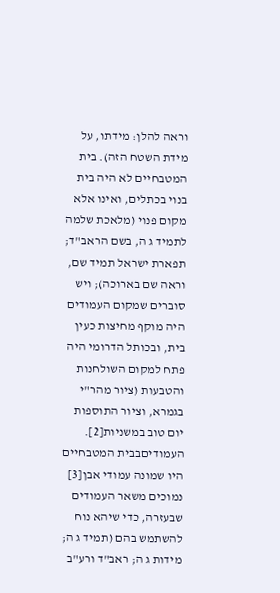וראה להלן: מידתו, על מידת השטח הזה). בית המטבחיים לא היה בית בנוי בכתלים, ואינו אלא מקום פנוי (מלאכת שלמה לתמיד ג ה, בשם הראב"ד; תפארת ישראל תמיד שם, וראה שם בארוכה); ויש סוברים שמקום העמודים היה מוקף מחיצות כעין בית, ובכותל הדרומי היה פתח למקום השולחנות והטבעות (ציור מהר"י בגמרא, וציור התוספות יום טוב במשניות[2]. העמודיםבבית המטבחיים היו שמונה עמודי אבן[3] נמוכים משאר העמודים שבעזרה, כדי שיהא נוח להשתמש בהם (תמיד ג ה; מידות ג ה; ראב"ד ורע"ב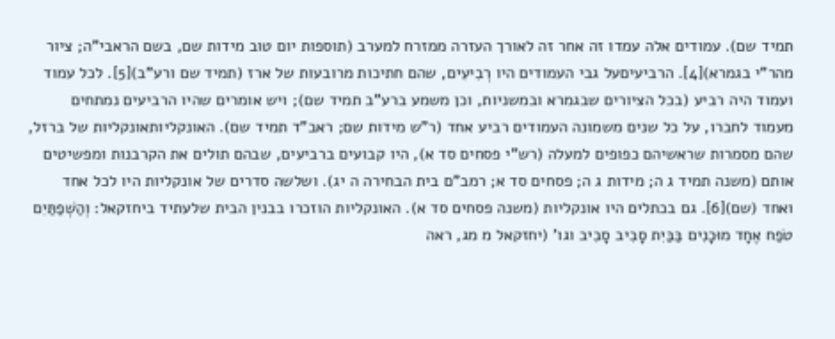תמיד שם). עמודים אלה עמדו זה אחר זה לאורך העזרה ממזרח למערב (תוספות יום טוב מידות שם, בשם הראבי"ה; ציור מהר"י בגמרא)[4]. הרביעיםעל גבי העמודים היו רְבִיעִים, שהם חתיכות מרובעות של ארז (תמיד שם ורע"ב)[5]. לכל עמוד ועמוד היה רביע (בכל הציורים שבגמרא ובמשניות, וכן משמע ברע"ב תמיד שם); ויש אומרים שהיו הרביעים נמתחים מעמוד לחברו, על כל שנים משמונה העמודים רביע אחד (ר"ש מידות שם; ראב"ד תמיד שם). האונקליותאונקליות של ברזל, שהם מסמרות שראשיהם כפופים למעלה (רש"י פסחים סד א), היו קבועים ברביעים, שבהם תולים את הקרבנות ומפשיטים אותם (משנה תמיד ג ה; מידות ג ה; פסחים סד א; רמב"ם בית הבחירה ה יג). ושלשה סדרים של אונקליות היו לכל אחד ואחד (שם)[6]. גם בכתלים היו אונקליות (משנה פסחים סד א). האונקליות הוזכרו בבנין הבית שלעתיד ביחזקאל: וְהַשְׁפַתַּיִם טֹפַח אֶחָד מוּכָנִים בַּבַּיִת סָבִיב סָבִיב וגו' (יחזקאל מ מג, ראה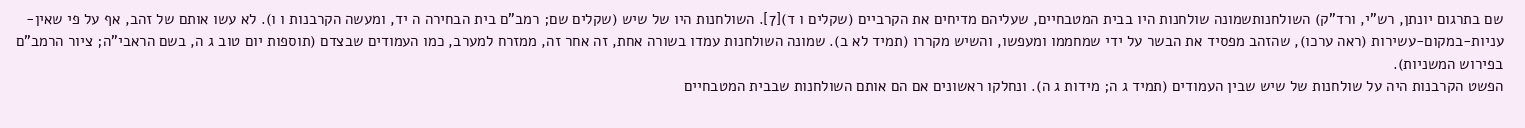שם בתרגום יונתן, רש"י, ורד"ק) השולחנותשמונה שולחנות היו בבית המטבחיים, שעליהם מדיחים את הקרביים (שקלים ו ד)[7]. השולחנות היו של שיש (שקלים שם; רמב"ם בית הבחירה ה יד, ומעשה הקרבנות ו ו). לא עשו אותם של זהב, אף על פי שאין-עניות-במקום-עשירות (ראה ערכו), שהזהב מפסיד את הבשר על ידי שמחממו ומעפשו, והשיש מקררו (תמיד לא ב). שמונה השולחנות עמדו בשורה אחת, זה אחר זה, ממזרח למערב, כמו העמודים שבצדם (תוספות יום טוב ג ה, בשם הראבי"ה; ציור הרמב"ם בפירוש המשניות).
הפשט הקרבנות היה על שולחנות של שיש שבין העמודים (תמיד ג ה; מידות ג ה). ונחלקו ראשונים אם הם אותם השולחנות שבבית המטבחיים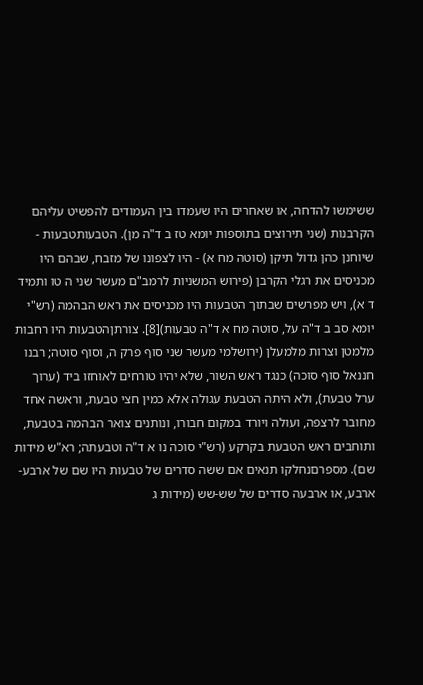ששימשו להדחה, או שאחרים היו שעמדו בין העמודים להפשיט עליהם הקרבנות (שני תירוצים בתוספות יומא טז ב ד"ה מן). הטבעותטבעות - שיוחנן כהן גדול תיקן (סוטה מח א) - היו לצפונו של מזבח, שבהם היו מכניסים את רגלי הקרבן (פירוש המשניות לרמב"ם מעשר שני ה טו ותמיד ד א), ויש מפרשים שבתוך הטבעות היו מכניסים את ראש הבהמה (רש"י יומא סב ב ד"ה על, סוטה מח א ד"ה טבעות)[8]. צורתןהטבעות היו רחבות מלמטן וצרות מלמעלן (ירושלמי מעשר שני סוף פרק ה, וסוף סוטה; רבנו חננאל סוף סוכה) כנגד ראש השור, שלא יהיו טורחים לאוחזו ביד (ערוך ערל טבעת), ולא היתה הטבעת עגולה אלא כמין חצי טבעת, וראשה אחד מחובר לרצפה, ועולה ויורד במקום חבורו, ונותנים צואר הבהמה בטבעת, ותוחבים ראש הטבעת בקרקע (רש"י סוכה נו א ד"ה וטבעתה; רא"ש מידות שם). מספרםנחלקו תנאים אם ששה סדרים של טבעות היו שם של ארבע-ארבע, או ארבעה סדרים של שש-שש (מידות ג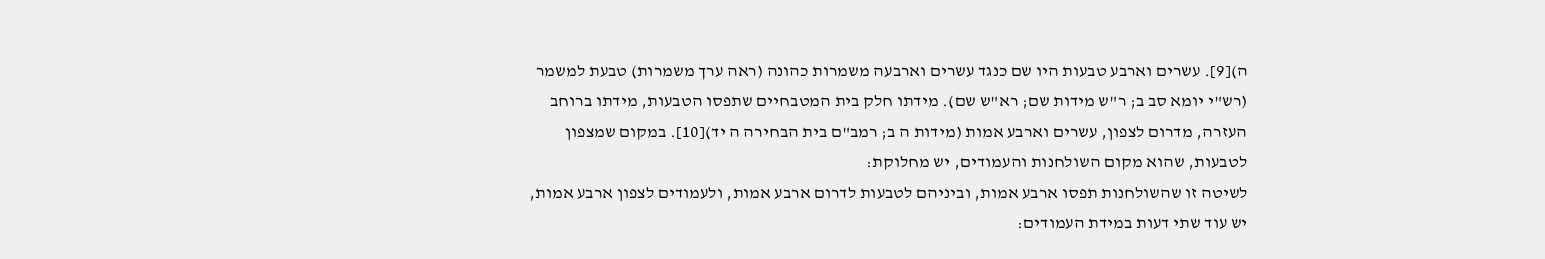ה)[9]. עשרים וארבע טבעות היו שם כנגד עשרים וארבעה משמרות כהונה (ראה ערך משמרות) טבעת למשמר (רש"י יומא סב ב; ר"ש מידות שם; רא"ש שם). מידתו חלק בית המטבחיים שתפסו הטבעות, מידתו ברוחב העזרה, מדרום לצפון, עשרים וארבע אמות (מידות ה ב; רמב"ם בית הבחירה ה יד)[10]. במקום שמצפון לטבעות, שהוא מקום השולחנות והעמודים, יש מחלוקת:
לשיטה זו שהשולחנות תפסו ארבע אמות, וביניהם לטבעות לדרום ארבע אמות, ולעמודים לצפון ארבע אמות, יש עוד שתי דעות במידת העמודים: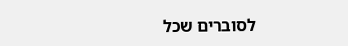לסוברים שכל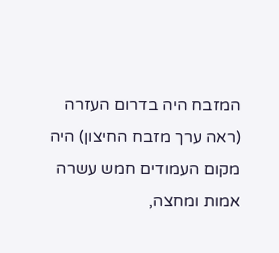המזבח היה בדרום העזרה (ראה ערך מזבח החיצון) היה מקום העמודים חמש עשרה אמות ומחצה,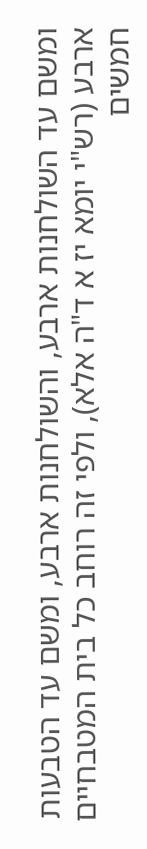ומשם עד השולחנות ארבע, והשולחנות ארבע, ומשם עד הטבעות ארבע (רש"י יומא יז א ד"ה אלא), ולפי זה רוחב כל בית המטבחיים חמשים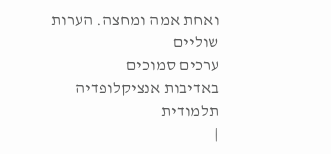ואחת אמה ומחצה. הערות שוליים
ערכים סמוכים
באדיבות אנציקלופדיה תלמודית
|